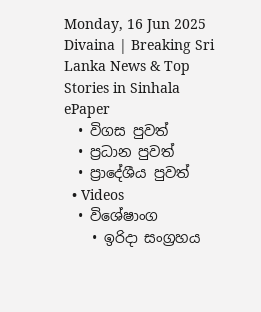Monday, 16 Jun 2025
Divaina | Breaking Sri Lanka News & Top Stories in Sinhala
ePaper
  • විගස පුවත්
  • ප්‍රධාන පුවත්
  • ප්‍රාදේශීය පුවත්
  • Videos
  • විශේෂාංග
    • ඉරිදා සංග්‍රහය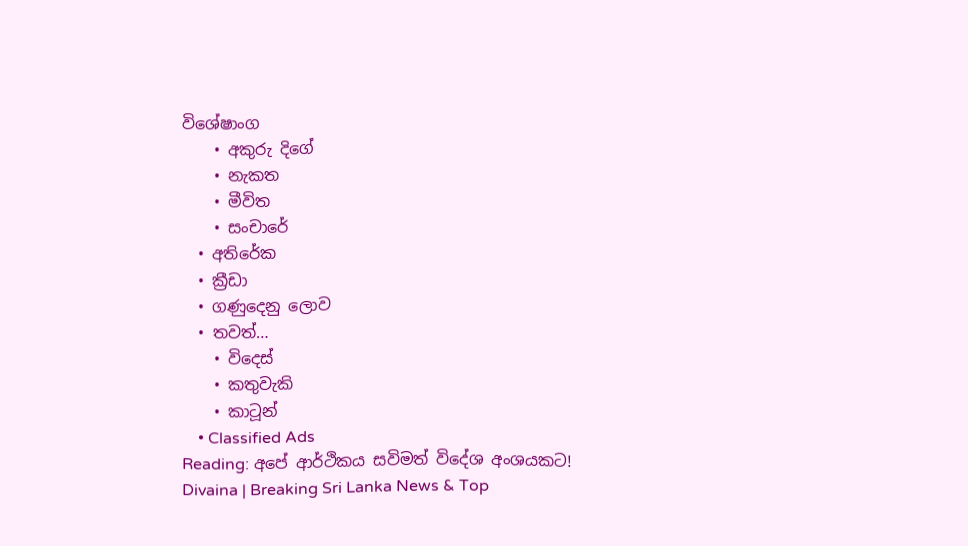විශේෂාංග
    • අකුරු දිගේ
    • නැකත
    • මීවිත
    • සංචාරේ
  • අතිරේක
  • ක්‍රීඩා
  • ගණුදෙනු ලොව
  • තවත්…
    • විදෙස්
    • කතුවැකි
    • කාටූන්
    • Classified Ads
Reading: අපේ ආර්ථිකය සවිමත් විදේශ අංශයකට!
Divaina | Breaking Sri Lanka News & Top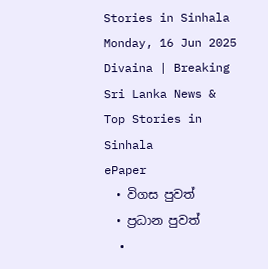Stories in Sinhala
Monday, 16 Jun 2025
Divaina | Breaking Sri Lanka News & Top Stories in Sinhala
ePaper
  • විගස පුවත්
  • ප්‍රධාන පුවත්
  •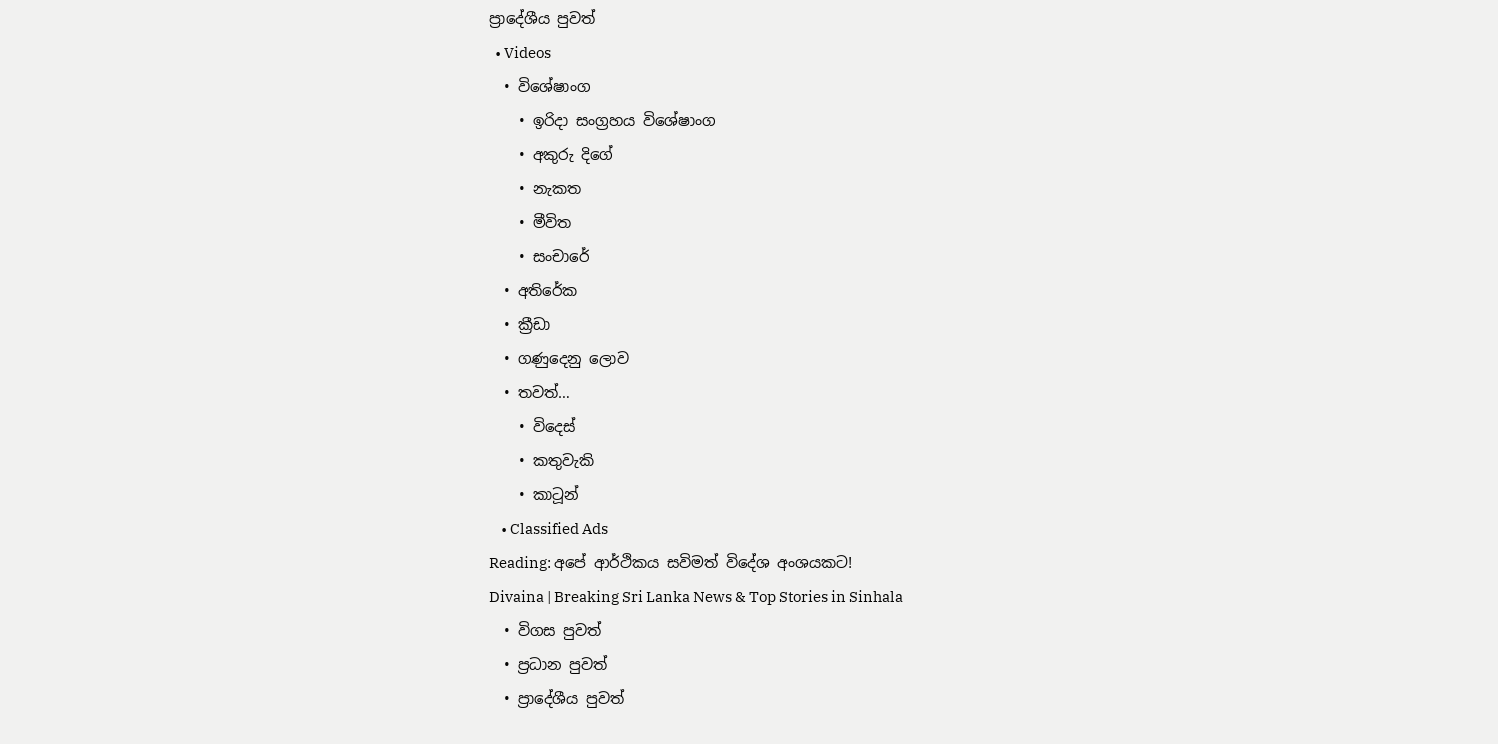ප්‍රාදේශීය පුවත්
  • Videos
  • විශේෂාංග
    • ඉරිදා සංග්‍රහය විශේෂාංග
    • අකුරු දිගේ
    • නැකත
    • මීවිත
    • සංචාරේ
  • අතිරේක
  • ක්‍රීඩා
  • ගණුදෙනු ලොව
  • තවත්…
    • විදෙස්
    • කතුවැකි
    • කාටූන්
    • Classified Ads
Reading: අපේ ආර්ථිකය සවිමත් විදේශ අංශයකට!
Divaina | Breaking Sri Lanka News & Top Stories in Sinhala
  • විගස පුවත්
  • ප්‍රධාන පුවත්
  • ප්‍රාදේශීය පුවත්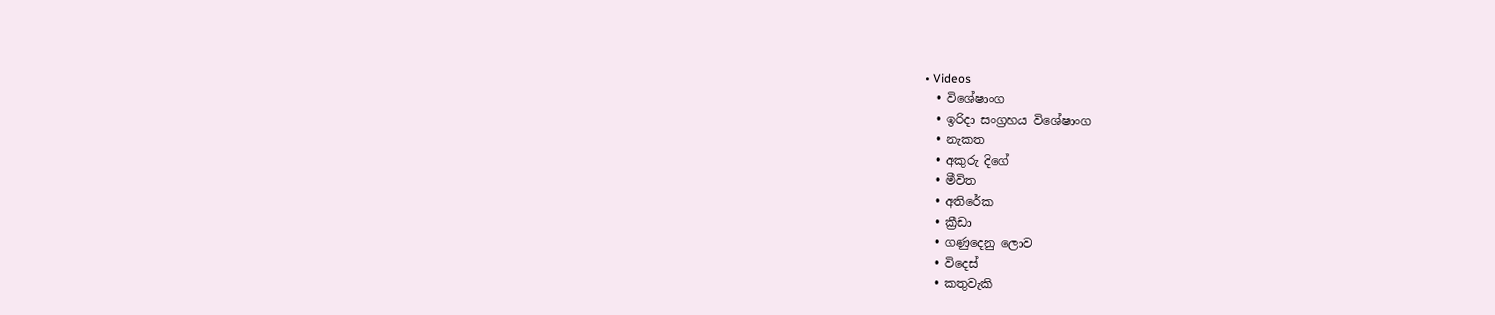• Videos
  • විශේෂාංග
  • ඉරිදා සංග්‍රහය විශේෂාංග
  • නැකත
  • අකුරු දිගේ
  • මීවිත
  • අතිරේක
  • ක්‍රීඩා
  • ගණුදෙනු ලොව
  • විදෙස්
  • කතුවැකි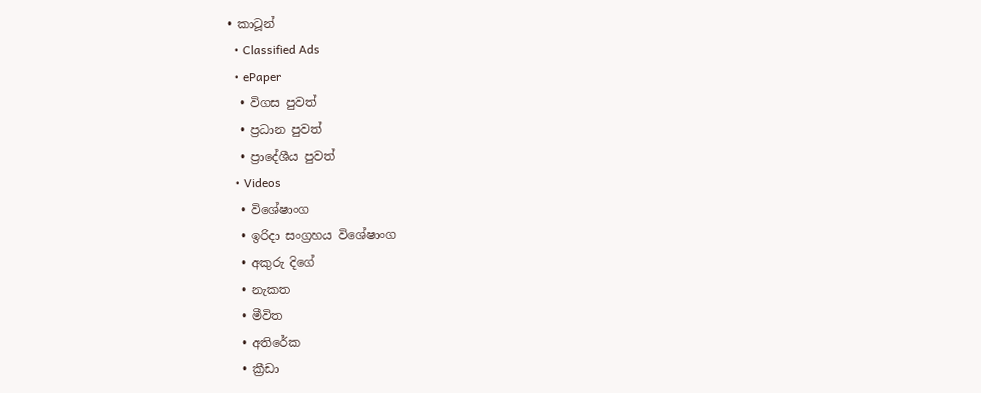• කාටූන්
  • Classified Ads
  • ePaper
  • විගස පුවත්
  • ප්‍රධාන පුවත්
  • ප්‍රාදේශීය පුවත්
  • Videos
  • විශේෂාංග
  • ඉරිදා සංග්‍රහය විශේෂාංග
  • අකුරු දිගේ
  • නැකත
  • මීවිත
  • අතිරේක
  • ක්‍රීඩා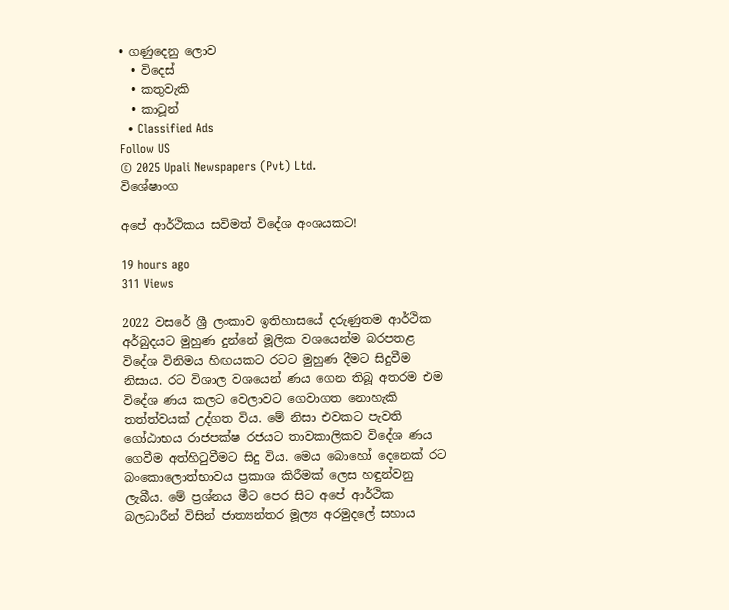• ගණුදෙනු ලොව
  • විදෙස්
  • කතුවැකි
  • කාටූන්
  • Classified Ads
Follow US
© 2025 Upali Newspapers (Pvt) Ltd.
විශේෂාංග

අපේ ආර්ථිකය සවිමත් විදේශ අංශයකට!

19 hours ago
311 Views

2022 වසරේ ශ්‍රී ලංකාව ඉතිහාසයේ දරුණුතම ආර්ථික අර්බුදයට මුහුණ දුන්නේ මූලික වශයෙන්ම බරපතළ විදේශ විනිමය හිඟයකට රටට මුහුණ දීමට සිදුවීම නිසාය. රට විශාල වශයෙන් ණය ගෙන තිබූ අතරම එම විදේශ ණය කලට වෙලාවට ගෙවාගත නොහැකි තත්ත්වයක් උද්ගත විය. මේ නිසා එවකට පැවති ගෝඨාභය රාජපක්ෂ රජයට තාවකාලිකව විදේශ ණය ගෙවීම අත්හිටුවීමට සිදු විය. මෙය බොහෝ දෙනෙක් රට බංකොලොත්භාවය ප්‍රකාශ කිරීමක් ලෙස හඳුන්වනු ලැබීය. මේ ප්‍රශ්නය මීට පෙර සිට අපේ ආර්ථික බලධාරීන් විසින් ජාත්‍යන්තර මූල්‍ය අරමුදලේ සහාය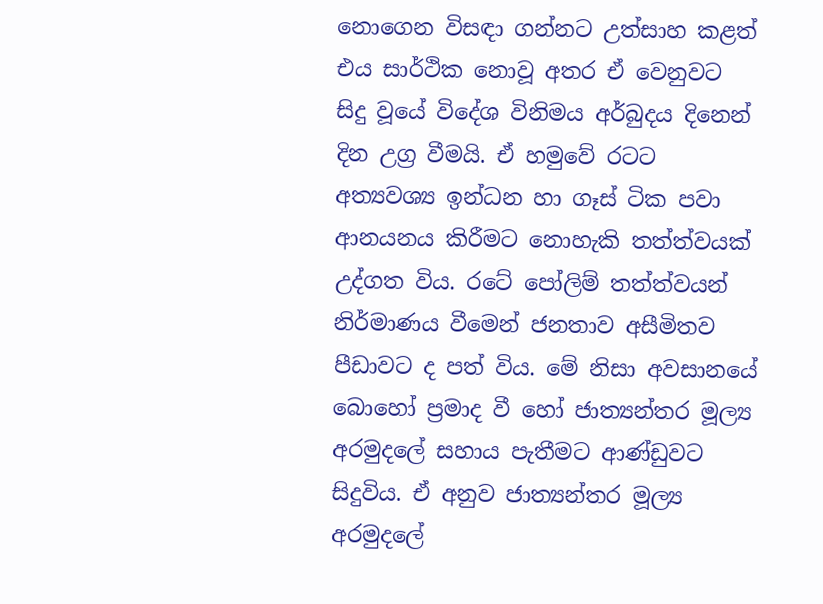නොගෙන විසඳා ගන්නට උත්සාහ කළත් එය සාර්ථික නොවූ අතර ඒ වෙනුවට සිදු වූයේ විදේශ විනිමය අර්බුදය දිනෙන් දින උග්‍ර වීමයි. ඒ හමුවේ රටට අත්‍යවශ්‍ය ඉන්ධන හා ගෑස් ටික පවා ආනයනය කිරීමට නොහැකි තත්ත්වයක් උද්ගත විය. රටේ පෝලිම් තත්ත්වයන් නිර්මාණය වීමෙන් ජනතාව අසීමිතව පීඩාවට ද පත් විය. මේ නිසා අවසානයේ බොහෝ ප්‍රමාද වී හෝ ජාත්‍යන්තර මූල්‍ය අරමුදලේ සහාය පැතීමට ආණ්ඩුවට සිදුවිය. ඒ අනුව ජාත්‍යන්තර මූල්‍ය අරමුදලේ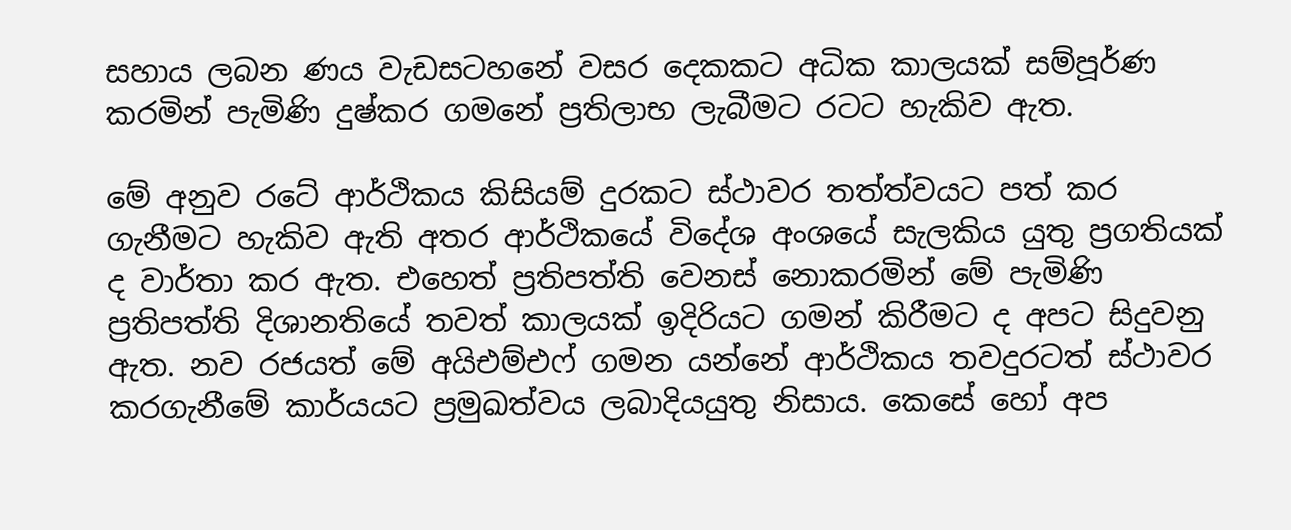සහාය ලබන ණය වැඩසටහනේ වසර දෙකකට අධික කාලයක් සම්පූර්ණ කරමින් පැමිණි දුෂ්කර ගමනේ ප්‍රතිලාභ ලැබීමට රටට හැකිව ඇත.

මේ අනුව රටේ ආර්ථිකය කිසියම් දුරකට ස්ථාවර තත්ත්වයට පත් කර ගැනීමට හැකිව ඇති අතර ආර්ථිකයේ විදේශ අංශයේ සැලකිය යුතු ප්‍රගතියක් ද වාර්තා කර ඇත. එහෙත් ප්‍රතිපත්ති වෙනස් නොකරමින් මේ පැමිණි ප්‍රතිපත්ති දිශානතියේ තවත් කාලයක් ඉදිරියට ගමන් කිරීමට ද අපට සිදුවනු ඇත. නව රජයත් මේ අයිඑම්එෆ් ගමන යන්නේ ආර්ථිකය තවදුරටත් ස්ථාවර කරගැනීමේ කාර්යයට ප්‍රමුඛත්වය ලබාදියයුතු නිසාය. කෙසේ හෝ අප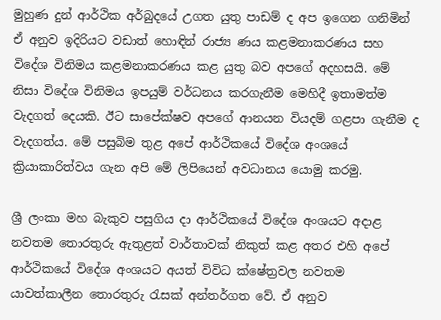මුහුණ දුන් ආර්ථික අර්බුදයේ උගත යුතු පාඩම් ද අප ඉගෙන ගනිමින් ඒ අනුව ඉදිරියට වඩාත් හොඳින් රාජ්‍ය ණය කළමනාකරණය සහ විදේශ විනිමය කළමනාකරණය කළ යුතු බව අපගේ අදහසයි. මේ නිසා විදේශ විනිමය ඉපයුම් වර්ධනය කරගැනීම මෙහිදී ඉතාමත්ම වැදගත් දෙයකි. ඊට සාපේක්ෂව අපගේ ආනයන වියදම් ගළපා ගැනීම ද වැදගත්ය. මේ පසුබිම තුළ අපේ ආර්ථිකයේ විදේශ අංශයේ ක්‍රියාකාරිත්වය ගැන අපි මේ ලිපියෙන් අවධානය යොමු කරමු.

ශ්‍රී ලංකා මහ බැකුව පසුගිය දා ආර්ථිකයේ විදේශ අංශයට අදාළ නවතම තොරතුරු ඇතුළත් වාර්තාවක් නිකුත් කළ අතර එහි අපේ ආර්ථිකයේ විදේශ අංශයට අයත් විවිධ ක්ෂේත්‍රවල නවතම යාවත්කාලීන තොරතුරු රැසක් අන්තර්ගත වේ. ඒ අනුව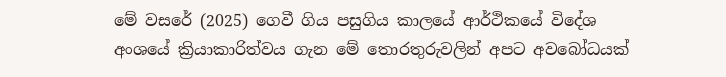මේ වසරේ (2025) ගෙවී ගිය පසුගිය කාලයේ ආර්ථිකයේ විදේශ අංශයේ ක්‍රියාකාරිත්වය ගැන මේ තොරතුරුවලින් අපට අවබෝධයක්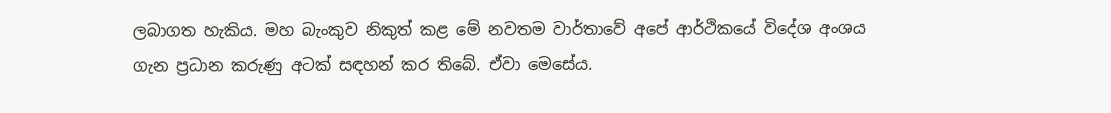ලබාගත හැකිය. මහ බැංකුව නිකුත් කළ මේ නවතම වාර්තාවේ අපේ ආර්ථිකයේ විදේශ අංශය ගැන ප්‍රධාන කරුණු අටක් සඳහන් කර තිබේ. ඒවා මෙසේය.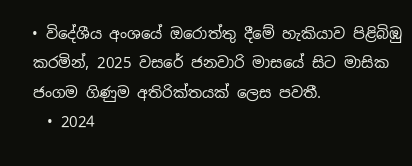• විදේශීය අංශයේ ඔරොත්තු දීමේ හැකියාව පිළිබිඹු කරමින්, 2025 වසරේ ජනවාරි මාසයේ සිට මාසික ජංගම ගිණුම අතිරික්තයක් ලෙස පවතී.
  • 2024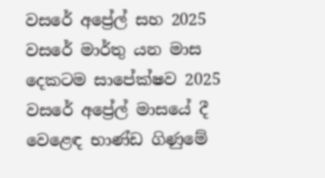වසරේ අප්‍රේල් සහ 2025 වසරේ මාර්තු යන මාස දෙකටම සාපේක්ෂව 2025 වසරේ අප්‍රේල් මාසයේ දී වෙළෙඳ භාණ්ඩ ගිණුමේ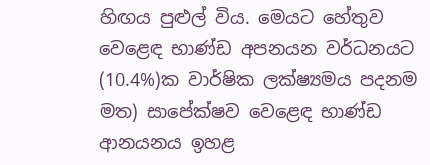හිඟය පුළුල් විය. මෙයට හේතුව වෙළෙඳ භාණ්ඩ අපනයන වර්ධනයට (10.4%)ක වාර්ෂික ලක්ෂ්‍යමය පදනම මත) සාපේක්ෂව වෙළෙඳ භාණ්ඩ ආනයනය ඉහළ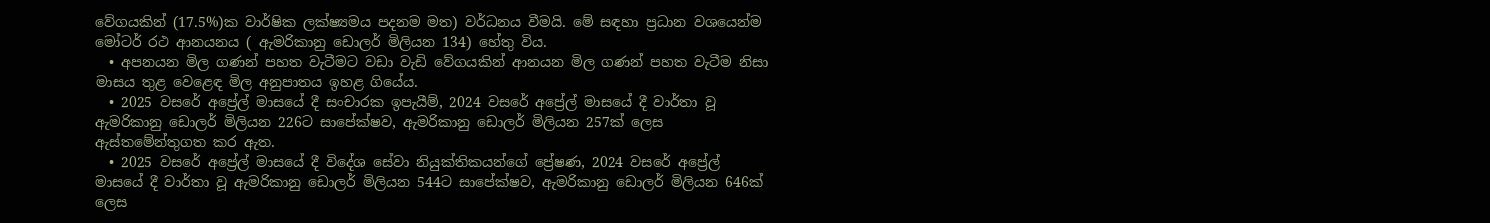වේගයකින් (17.5%)ක වාර්ෂික ලක්ෂ්‍යමය පදනම මත) වර්ධනය වීමයි. මේ සඳහා ප්‍රධාන වශයෙන්ම මෝටර් රථ ආනයනය ( ඇමරිකානු ඩොලර් මිලියන 134) හේතු විය.
  • අපනයන මිල ගණන් පහත වැටීමට වඩා වැඩි වේගයකින් ආනයන මිල ගණන් පහත වැටීම නිසා මාසය තුළ වෙළෙඳ මිල අනුපාතය ඉහළ ගියේය.
  • 2025 වසරේ අප්‍රේල් මාසයේ දී සංචාරක ඉපැයීම්, 2024 වසරේ අප්‍රේල් මාසයේ දී වාර්තා වූ ඇමරිකානු ඩොලර් මිලියන 226ට සාපේක්ෂව, ඇමරිකානු ඩොලර් මිලියන 257ක් ලෙස ඇස්තමේන්තුගත කර ඇත.
  • 2025 වසරේ අප්‍රේල් මාසයේ දී විදේශ සේවා නියුක්තිකයන්ගේ ප්‍රේෂණ, 2024 වසරේ අප්‍රේල් මාසයේ දී වාර්තා වූ ඇමරිකානු ඩොලර් මිලියන 544ට සාපේක්ෂව, ඇමරිකානු ඩොලර් මිලියන 646ක් ලෙස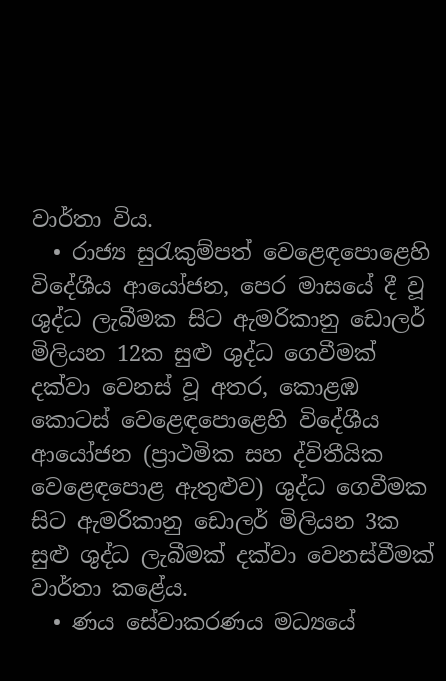වාර්තා විය.
  • රාජ්‍ය සුරැකුම්පත් වෙළෙඳපොළෙහි විදේශීය ආයෝජන, පෙර මාසයේ දී වූ ශුද්ධ ලැබීමක සිට ඇමරිකානු ඩොලර් මිලියන 12ක සුළු ශුද්ධ ගෙවීමක් දක්වා වෙනස් වූ අතර, කොළඹ කොටස් වෙළෙඳපොළෙහි විදේශීය ආයෝජන (ප්‍රාථමික සහ ද්විතීයික වෙළෙඳපොළ ඇතුළුව) ශුද්ධ ගෙවීමක සිට ඇමරිකානු ඩොලර් මිලියන 3ක සුළු ශුද්ධ ලැබීමක් දක්වා වෙනස්වීමක් වාර්තා කළේය.
  • ණය සේවාකරණය මධ්‍යයේ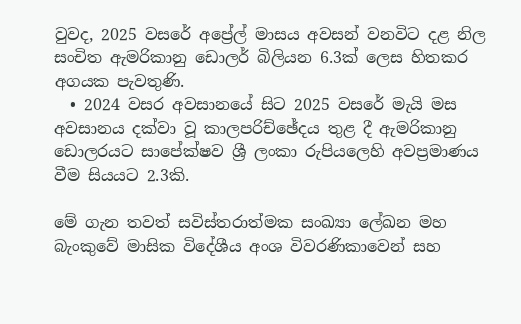වුවද, 2025 වසරේ අප්‍රේල් මාසය අවසන් වනවිට දළ නිල සංචිත ඇමරිකානු ඩොලර් බිලියන 6.3ක් ලෙස හිතකර අගයක පැවතුණි.
  • 2024 වසර අවසානයේ සිට 2025 වසරේ මැයි මස අවසානය දක්වා වූ කාලපරිච්ඡේදය තුළ දී ඇමරිකානු ඩොලරයට සාපේක්ෂව ශ්‍රී ලංකා රුපියලෙහි අවප්‍රමාණය වීම සියයට 2.3කි.

මේ ගැන තවත් සවිස්තරාත්මක සංඛ්‍යා ලේඛන මහ බැංකුවේ මාසික විදේශීය අංශ විවරණිකාවෙන් සහ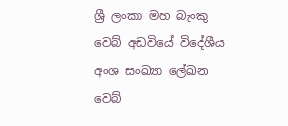ශ්‍රී ලංකා මහ බැංකු වෙබ් අඩවියේ විදේශීය අංශ සංඛ්‍යා ලේඛන වෙබ්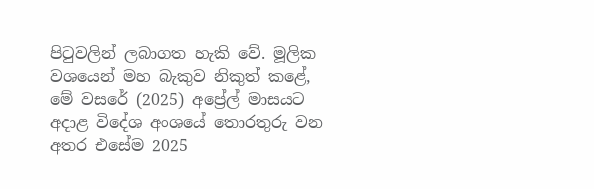පිටුවලින් ලබාගත හැකි වේ. මූලික වශයෙන් මහ බැකුව නිකුත් කළේ, මේ වසරේ (2025) අප්‍රේල් මාසයට අදාළ විදේශ අංශයේ තොරතුරු වන අතර එසේම 2025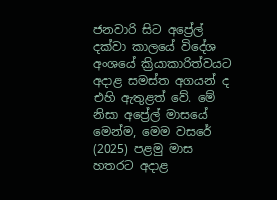ජනවාරි සිට අප්‍රේල් දක්වා කාලයේ විදේශ අංශයේ ක්‍රියාකාරිත්වයට අදාළ සමස්ත අගයන් ද එහි ඇතුළත් වේ. මේ නිසා අප්‍රේල් මාසයේ මෙන්ම, මෙම වසරේ (2025) පළමු මාස හතරට අදාළ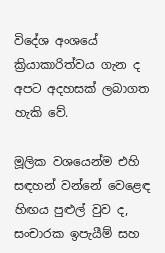විදේශ අංශයේ ක්‍රියාකාරිත්වය ගැන ද අපට අදහසක් ලබාගත හැකි වේ.

මූලික වශයෙන්ම එහි සඳහන් වන්නේ වෙළෙඳ හිඟය පුළුල් වුව ද, සංචාරක ඉපැයීම් සහ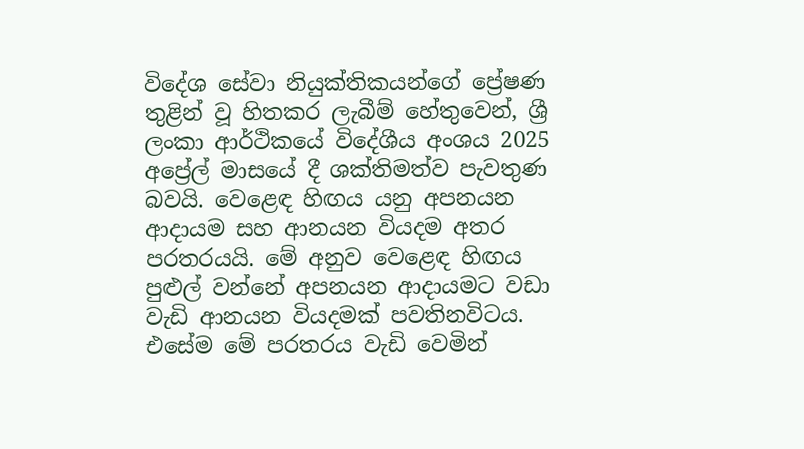විදේශ සේවා නියුක්තිකයන්ගේ ප්‍රේෂණ තුළින් වූ හිතකර ලැබීම් හේතුවෙන්, ශ්‍රී ලංකා ආර්ථිකයේ විදේශීය අංශය 2025 අප්‍රේල් මාසයේ දී ශක්තිමත්ව පැවතුණ බවයි. වෙළෙඳ හිඟය යනු අපනයන ආදායම සහ ආනයන වියදම අතර පරතරයයි. මේ අනුව වෙළෙඳ හිඟය පුළුල් වන්නේ අපනයන ආදායමට වඩා වැඩි ආනයන වියදමක් පවතිනවිටය. එසේම මේ පරතරය වැඩි වෙමින්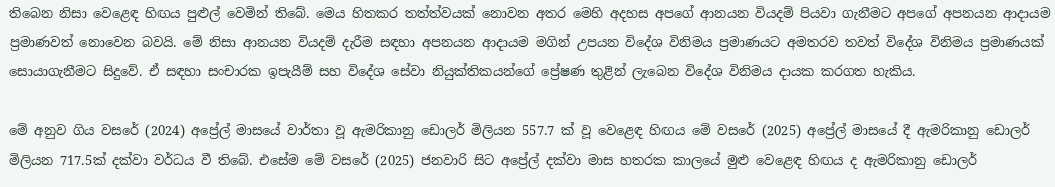තිබෙන නිසා වෙළෙඳ හිඟය පුළුල් වෙමින් තිබේ. මෙය හිතකර තත්ත්වයක් නොවන අතර මෙහි අදහස අපගේ ආනයන වියදම් පියවා ගැනීමට අපගේ අපනයන ආදායම ප්‍රමාණවත් නොවෙන බවයි. මේ නිසා ආනයන වියදම් දැරීම සඳහා අපනයන ආදායම මගින් උපයන විදේශ විනිමය ප්‍රමාණයට අමතරව තවත් විදේශ විනිමය ප්‍රමාණයක් සොයාගැනීමට සිදුවේ. ඒ සඳහා සංචාරක ඉපැයීම් සහ විදේශ සේවා නියුක්තිකයන්ගේ ප්‍රේෂණ තුළින් ලැබෙන විදේශ විනිමය දායක කරගත හැකිය.

මේ අනුව ගිය වසරේ (2024) අප්‍රේල් මාසයේ වාර්තා වූ ඇමරිකානු ඩොලර් මිලියන 557.7 ක් වූ වෙළෙඳ හිඟය මේ වසරේ (2025) අප්‍රේල් මාසයේ දී ඇමරිකානු ඩොලර් මිලියන 717.5ක් දක්වා වර්ධය වී තිබේ. එසේම මේ වසරේ (2025) ජනවාරි සිට අප්‍රේල් දක්වා මාස හතරක කාලයේ මුළු වෙළෙඳ හිඟය ද ඇමරිකානු ඩොලර්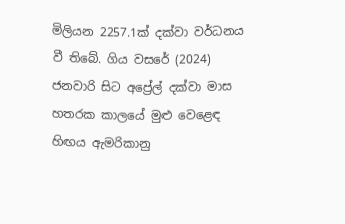මිලියන 2257.1ක් දක්වා වර්ධනය වී තිබේ. ගිය වසරේ (2024) ජනවාරි සිට අප්‍රේල් දක්වා මාස හතරක කාලයේ මුළු වෙළෙඳ හිඟය ඇමරිකානු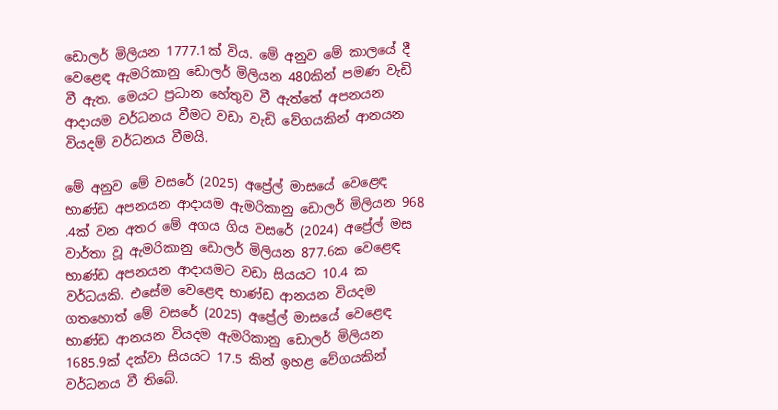ඩොලර් මිලියන 1777.1ක් විය. මේ අනුව මේ කාලයේ දී වෙළෙඳ ඇමරිකානු ඩොලර් මිලියන 480කින් පමණ වැඩි වී ඇත. මෙයට ප්‍රධාන හේතුව වී ඇත්තේ අපනයන ආදායම වර්ධනය වීමට වඩා වැඩි වේගයකින් ආනයන වියදම් වර්ධනය වීමයි.

මේ අනුව මේ වසරේ (2025) අප්‍රේල් මාසයේ වෙළෙඳ භාණ්ඩ අපනයන ආදායම ඇමරිකානු ඩොලර් මිලියන 968 .4ක් වන අතර මේ අගය ගිය වසරේ (2024) අප්‍රේල් මස වාර්තා වූ ඇමරිකානු ඩොලර් මිලියන 877.6ක වෙළෙඳ භාණ්ඩ අපනයන ආදායමට වඩා සියයට 10.4 ක වර්ධයකි. එසේම වෙළෙඳ භාණ්ඩ ආනයන වියදම ගතහොත් මේ වසරේ (2025) අප්‍රේල් මාසයේ වෙළෙඳ භාණ්ඩ ආනයන වියදම ඇමරිකානු ඩොලර් මිලියන 1685.9ක් දක්වා සියයට 17.5 කින් ඉහළ වේගයකින් වර්ධනය වී තිබේ.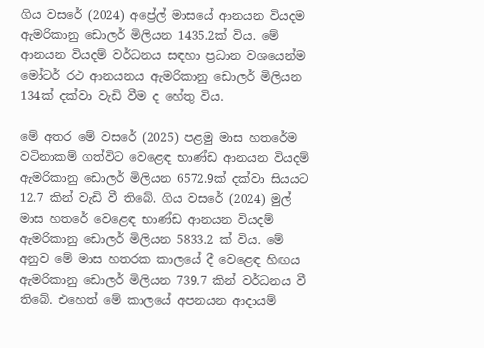ගිය වසරේ (2024) අප්‍රේල් මාසයේ ආනයන වියදම ඇමරිකානු ඩොලර් මිලියන 1435.2ක් විය. මේ ආනයන වියදම් වර්ධනය සඳහා ප්‍රධාන වශයෙන්ම මෝටර් රථ ආනයනය ඇමරිකානු ඩොලර් මිලියන 134ක් දක්වා වැඩි වීම ද හේතු විය.

මේ අතර මේ වසරේ (2025) පළමු මාස හතරේම වටිනාකම් ගත්විට වෙළෙඳ භාණ්ඩ ආනයන වියදම් ඇමරිකානු ඩොලර් මිලියන 6572.9ක් දක්වා සියයට 12.7 කින් වැඩි වී තිබේ. ගිය වසරේ (2024) මුල් මාස හතරේ වෙළෙඳ භාණ්ඩ ආනයන වියදම් ඇමරිකානු ඩොලර් මිලියන 5833.2 ක් විය. මේ අනුව මේ මාස හතරක කාලයේ දී වෙළෙඳ හිඟය ඇමරිකානු ඩොලර් මිලියන 739.7 කින් වර්ධනය වී තිබේ. එහෙත් මේ කාලයේ අපනයන ආදායම්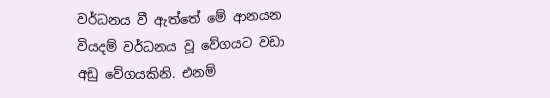වර්ධනය වී ඇත්තේ මේ ආනයන වියදම් වර්ධනය වූ වේගයට වඩා අඩු වේගයකිනි. එනම්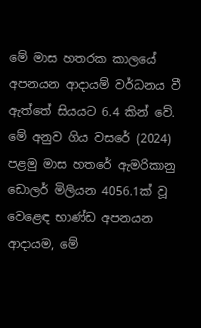මේ මාස හතරක කාලයේ අපනයන ආදායම් වර්ධනය වී ඇත්තේ සියයට 6.4 කින් වේ. මේ අනුව ගිය වසරේ (2024) පළමු මාස හතරේ ඇමරිකානු ඩොලර් මිලියන 4056.1ක් වූ වෙළෙඳ භාණ්ඩ අපනයන ආදායම, මේ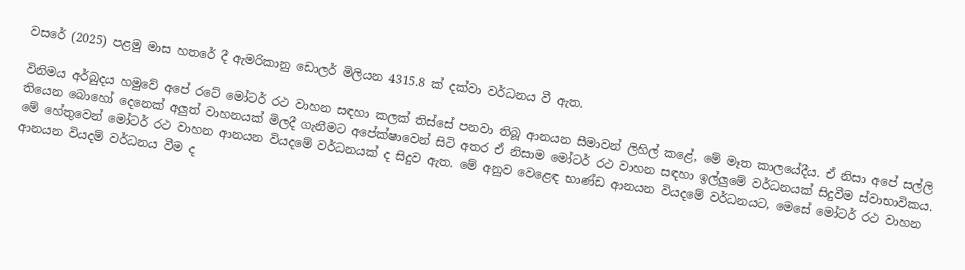වසරේ (2025) පළමු මාස හතරේ දී ඇමරිකානු ඩොලර් මිලියන 4315.8 ක් දක්වා වර්ධනය වී ඇත.

විනිමය අර්බුදය හමුවේ අපේ රටේ මෝටර් රථ වාහන සඳහා කලක් තිස්සේ පනවා තිබූ ආනයන සීමාවන් ලිහිල් කළේ, මේ මෑත කාලයේදීය. ඒ නිසා අපේ සල්ලි තියෙන බොහෝ දෙනෙක් අලුත් වාහනයක් මිලදී ගැනීමට අපේක්ෂාවෙන් සිටි අතර ඒ නිසාම මෝටර් රථ වාහන සඳහා ඉල්ලුමේ වර්ධනයක් සිදුවීම ස්වාභාවිකය. මේ හේතුවෙන් මෝටර් රථ වාහන ආනයන වියදමේ වර්ධනයක් ද සිදුව ඇත. මේ අනුව වෙළෙඳ භාණ්ඩ ආනයන වියදමේ වර්ධනයට, මෙසේ මෝටර් රථ වාහන ආනයන වියදම් වර්ධනය වීම ද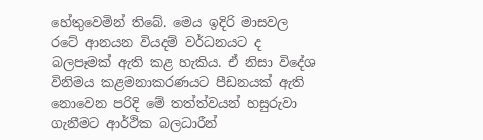හේතුවෙමින් තිබේ. මෙය ඉදිරි මාසවල රටේ ආනයන වියදම් වර්ධනයට ද බලපෑමක් ඇති කළ හැකිය. ඒ නිසා විදේශ විනිමය කළමනාකරණයට පීඩනයක් ඇති නොවෙන පරිදි මේ තත්ත්වයන් හසුරුවා ගැනීමට ආර්ථික බලධාරීන්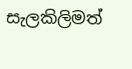සැලකිලිමත්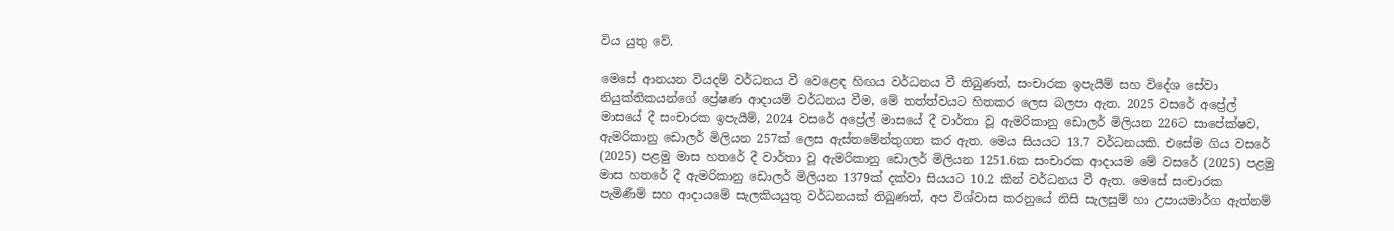විය යුතු වේ.

මෙසේ ආනයන වියදම් වර්ධනය වී වෙළෙඳ හිඟය වර්ධනය වී තිබුණත්, සංචාරක ඉපැයීම් සහ විදේශ සේවා නියුක්තිකයන්ගේ ප්‍රේෂණ ආදායම් වර්ධනය වීම, මේ තත්ත්වයට හිතකර ලෙස බලපා ඇත. 2025 වසරේ අප්‍රේල් මාසයේ දී සංචාරක ඉපැයීම්, 2024 වසරේ අප්‍රේල් මාසයේ දී වාර්තා වූ ඇමරිකානු ඩොලර් මිලියන 226ට සාපේක්ෂව, ඇමරිකානු ඩොලර් මිලියන 257ක් ලෙස ඇස්තමේන්තුගත කර ඇත. මෙය සියයට 13.7 වර්ධනයකි. එසේම ගිය වසරේ (2025) පළමු මාස හතරේ දී වාර්තා වූ ඇමරිකානු ඩොලර් මිලියන 1251.6ක සංචාරක ආදායම මේ වසරේ (2025) පළමු මාස හතරේ දී ඇමරිකානු ඩොලර් මිලියන 1379ක් දක්වා සියයට 10.2 කින් වර්ධනය වී ඇත. මෙසේ සංචාරක පැමිණීම් සහ ආදායමේ සැලකියයුතු වර්ධනයක් තිබුණත්, අප විශ්වාස කරනුයේ නිසි සැලසුම් හා උපායමාර්ග ඇත්නම්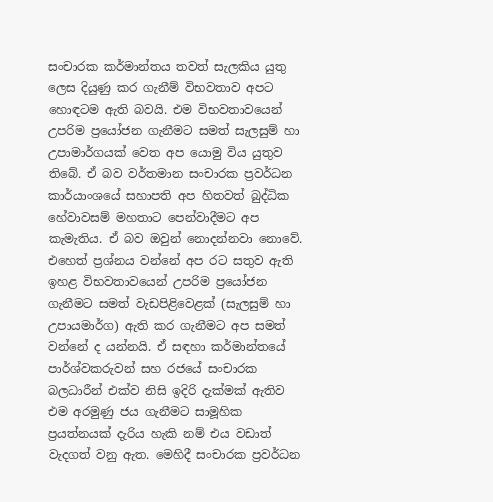සංචාරක කර්මාන්තය තවත් සැලකිය යුතු ලෙස දියුණු කර ගැනීම් විභවතාව අපට හොඳටම ඇති බවයි. එම විභවතාවයෙන් උපරිම ප්‍රයෝජන ගැනීමට සමත් සැලසුම් හා උපාමාර්ගයක් වෙත අප යොමු විය යුතුව තිබේ. ඒ බව වර්තමාන සංචාරක ප්‍රවර්ධන කාර්යාංශයේ සහාපති අප හිතවත් බුද්ධික හේවාවසම් මහතාට පෙන්වාදීමට අප කැමැතිය. ඒ බව ඔවුන් නොදන්නවා නොවේ. එහෙත් ප්‍රශ්නය වන්නේ අප රට සතුව ඇති ඉහළ විභවතාවයෙන් උපරිම ප්‍රයෝජන ගැනීමට සමත් වැඩපිළිවෙළක් (සැලසුම් හා උපායමාර්ග) ඇති කර ගැනීමට අප සමත් වන්නේ ද යන්නයි. ඒ සඳහා කර්මාන්තයේ පාර්ශ්වකරුවන් සහ රජයේ සංචාරක බලධාරීන් එක්ව නිසි ඉදිරි දැක්මක් ඇතිව එම අරමුණු ජය ගැනීමට සාමූහික ප්‍රයත්නයක් දැරිය හැකි නම් එය වඩාත් වැදගත් වනු ඇත. මෙහිදී සංචාරක ප්‍රවර්ධන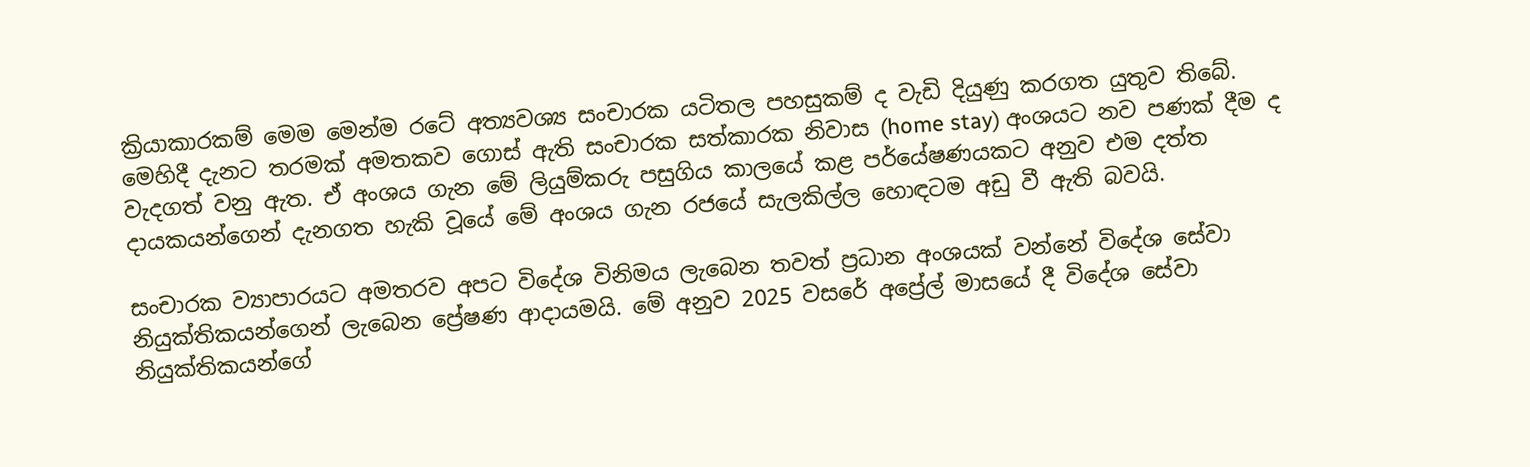ක්‍රියාකාරකම් මෙම මෙන්ම රටේ අත්‍යවශ්‍ය සංචාරක යටිතල පහසුකම් ද වැඩි දියුණු කරගත යුතුව තිබේ. මෙහිදී දැනට තරමක් අමතකව ගොස් ඇති සංචාරක සත්කාරක නිවාස (home stay) අංශයට නව පණක් දීම ද වැදගත් වනු ඇත. ඒ අංශය ගැන මේ ලියුම්කරු පසුගිය කාලයේ කළ පර්යේෂණයකට අනුව එම දත්ත දායකයන්ගෙන් දැනගත හැකි වූයේ මේ අංශය ගැන රජයේ සැලකිල්ල හොඳටම අඩු වී ඇති බවයි.

සංචාරක ව්‍යාපාරයට අමතරව අපට විදේශ විනිමය ලැබෙන තවත් ප්‍රධාන අංශයක් වන්නේ විදේශ සේවා නියුක්තිකයන්ගෙන් ලැබෙන ප්‍රේෂණ ආදායමයි. මේ අනුව 2025 වසරේ අප්‍රේල් මාසයේ දී විදේශ සේවා නියුක්තිකයන්ගේ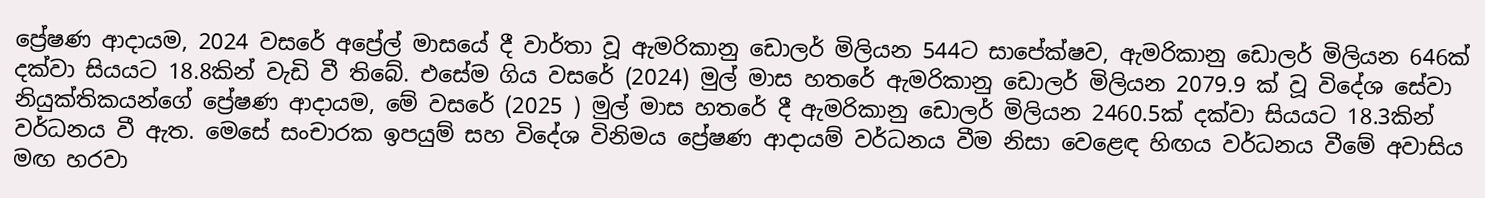ප්‍රේෂණ ආදායම, 2024 වසරේ අප්‍රේල් මාසයේ දී වාර්තා වූ ඇමරිකානු ඩොලර් මිලියන 544ට සාපේක්ෂව, ඇමරිකානු ඩොලර් මිලියන 646ක් දක්වා සියයට 18.8කින් වැඩි වී තිබේ. එසේම ගිය වසරේ (2024) මුල් මාස හතරේ ඇමරිකානු ඩොලර් මිලියන 2079.9 ක් වූ විදේශ සේවා නියුක්තිකයන්ගේ ප්‍රේෂණ ආදායම, මේ වසරේ (2025 ) මුල් මාස හතරේ දී ඇමරිකානු ඩොලර් මිලියන 2460.5ක් දක්වා සියයට 18.3කින් වර්ධනය වී ඇත. මෙසේ සංචාරක ඉපයුම් සහ විදේශ විනිමය ප්‍රේෂණ ආදායම් වර්ධනය වීම නිසා වෙළෙඳ හිඟය වර්ධනය වීමේ අවාසිය මඟ හරවා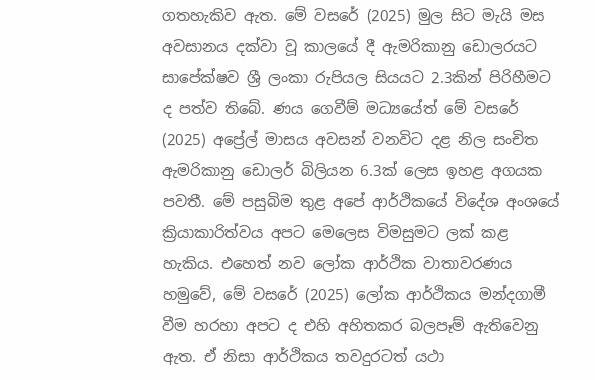ගතහැකිව ඇත. මේ වසරේ (2025) මුල සිට මැයි මස අවසානය දක්වා වූ කාලයේ දී ඇමරිකානු ඩොලරයට සාපේක්ෂව ශ්‍රී ලංකා රුපියල සියයට 2.3කින් පිරිහීමට ද පත්ව තිබේ. ණය ගෙවීම් මධ්‍යයේත් මේ වසරේ (2025) අප්‍රේල් මාසය අවසන් වනවිට දළ නිල සංචිත ඇමරිකානු ඩොලර් බිලියන 6.3ක් ලෙස ඉහළ අගයක පවතී. මේ පසුබිම තුළ අපේ ආර්ථිකයේ විදේශ අංශයේ ක්‍රියාකාරිත්වය අපට මෙලෙස විමසුමට ලක් කළ හැකිය. එහෙත් නව ලෝක ආර්ථික වාතාවරණය හමුවේ, මේ වසරේ (2025) ලෝක ආර්ථිකය මන්දගාමී වීම හරහා අපට ද එහි අහිතකර බලපෑම් ඇතිවෙනු ඇත. ඒ නිසා ආර්ථිකය තවදුරටත් යථා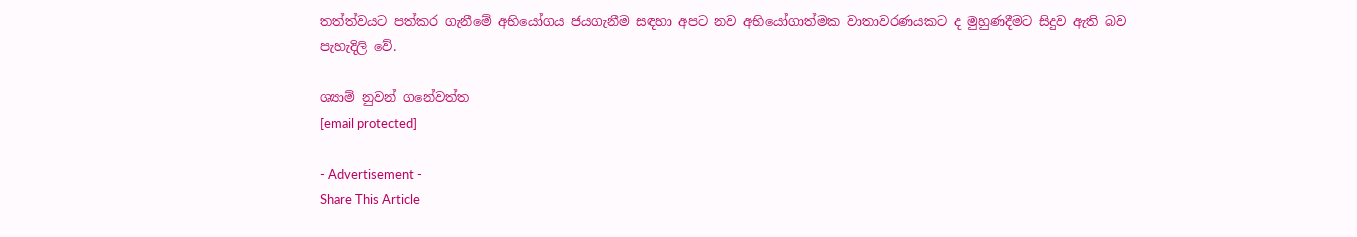තත්ත්වයට පත්කර ගැනීමේ අභියෝගය ජයගැනීම සඳහා අපට නව අභියෝගාත්මක වාතාවරණයකට ද මුහුණදීමට සිදුව ඇති බව පැහැදිලි වේ.

ශ්‍යාම් නුවන් ගනේවත්ත
[email protected]

- Advertisement -
Share This Article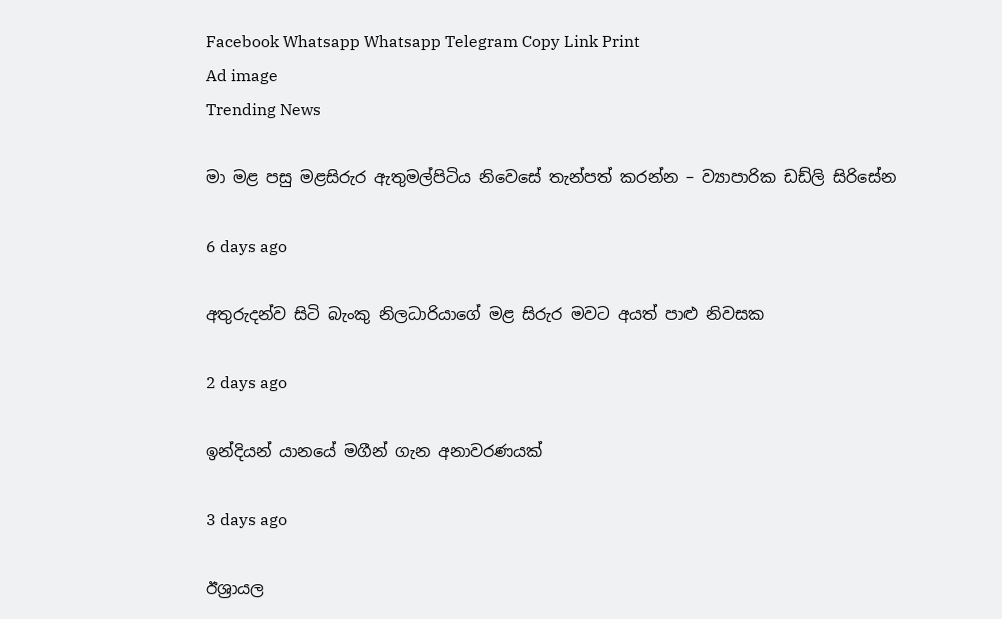Facebook Whatsapp Whatsapp Telegram Copy Link Print
Ad image
Trending News

මා මළ පසු මළසිරුර ඇතුමල්පිටිය නිවෙසේ තැන්පත් කරන්න – ව්‍යාපාරික ඩඩ්ලි සිරිසේන

6 days ago

අතුරුදන්ව සිටි බැංකු නිලධාරියාගේ මළ සිරුර මවට අයත් පාළු නිවසක

2 days ago

ඉන්දියන් යානයේ මගීන් ගැන අනාවරණයක්

3 days ago

ඊශ්‍රායල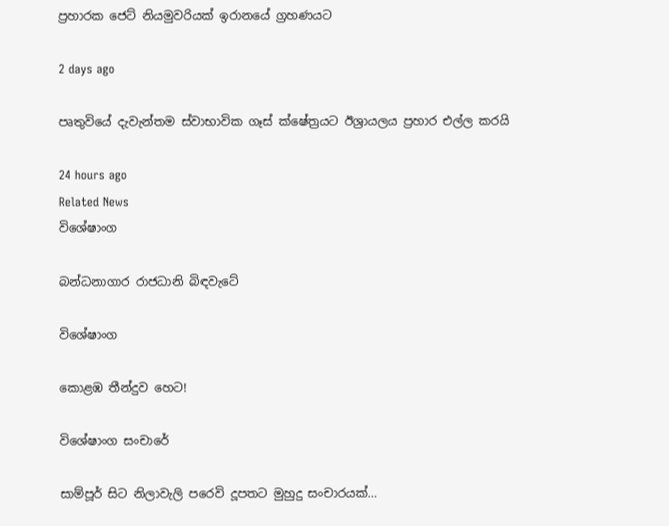ප්‍රහාරක ජෙට් නියමුවරියක් ඉරානයේ ග්‍රහණයට

2 days ago

පෘතුවියේ දැවැන්තම ස්වාභාවික ගෑස් ක්ෂේත්‍රයට ඊශ්‍රායලය ප්‍රහාර එල්ල කරයි

24 hours ago
Related News
විශේෂාංග

බන්ධනාගාර රාජධානි බිඳවැටේ

විශේෂාංග

කොළඹ තීන්දුව හෙට!

විශේෂාංග සංචාරේ

සාම්පූර් සිට නිලාවැලි පරෙවි දූපතට මුහුදු සංචාරයක්…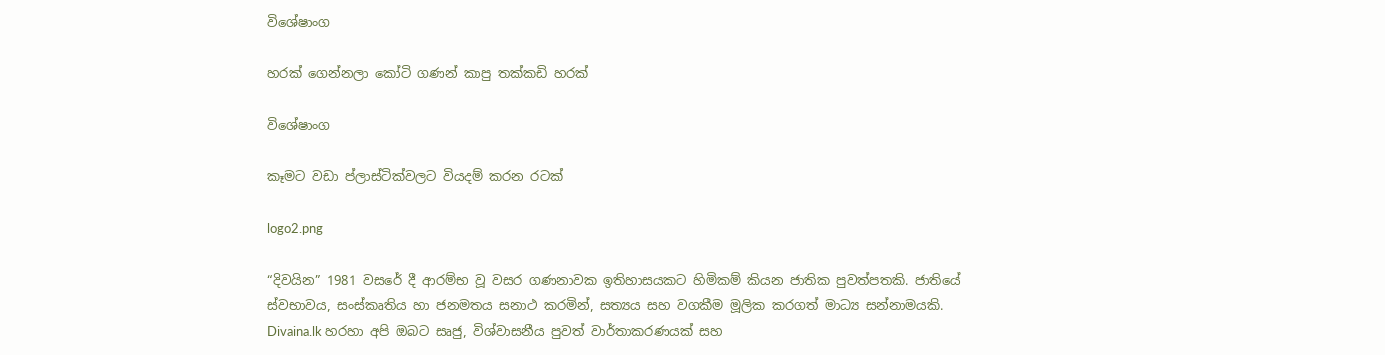විශේෂාංග

හරක් ගෙන්නලා කෝටි ගණන් කාපු තක්කඩි හරක්

විශේෂාංග

කෑමට වඩා ප්ලාස්ටික්වලට වියදම් කරන රටක්

logo2.png

“දිවයින” 1981 වසරේ දී ආරම්භ වූ වසර ගණනාවක ඉතිහාසයකට හිමිකම් කියන ජාතික පුවත්පතකි. ජාතියේ ස්වභාවය, සංස්කෘතිය හා ජනමතය සනාථ කරමින්, සත්‍යය සහ වගකීම මූලික කරගත් මාධ්‍ය සන්නාමයකි. Divaina.lk හරහා අපි ඔබට සෘජු, විශ්වාසනීය පුවත් වාර්තාකරණයක් සහ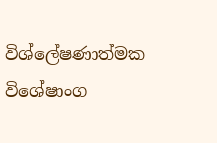විශ්ලේෂණාත්මක විශේෂාංග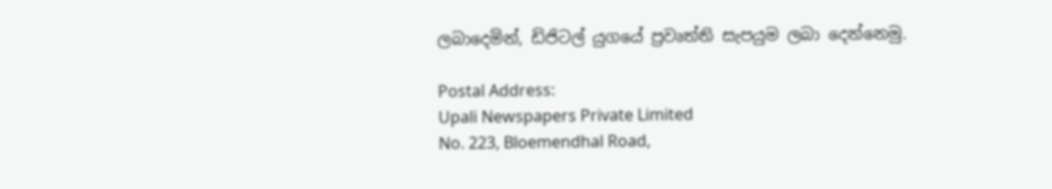ලබාදෙමින්, ඩිජිටල් යුගයේ ප්‍රවෘත්ති සැපයුම ලබා දෙන්නෙමු.

Postal Address:
Upali Newspapers Private Limited
No. 223, Bloemendhal Road,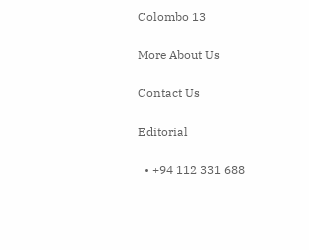Colombo 13

More About Us

Contact Us

Editorial

  • +94 112 331 688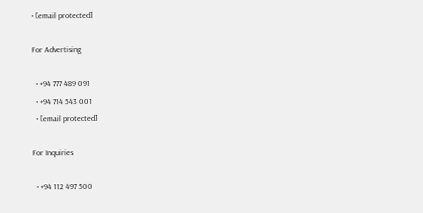• [email protected]

For Advertising

  • +94 777 489 091
  • +94 714 543 001
  • [email protected]

For Inquiries

  • +94 112 497 500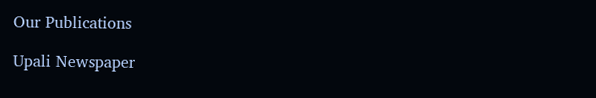Our Publications

Upali Newspaper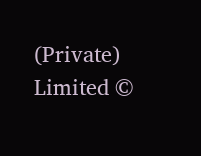(Private) Limited ©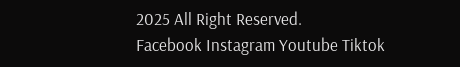2025 All Right Reserved.
Facebook Instagram Youtube Tiktok